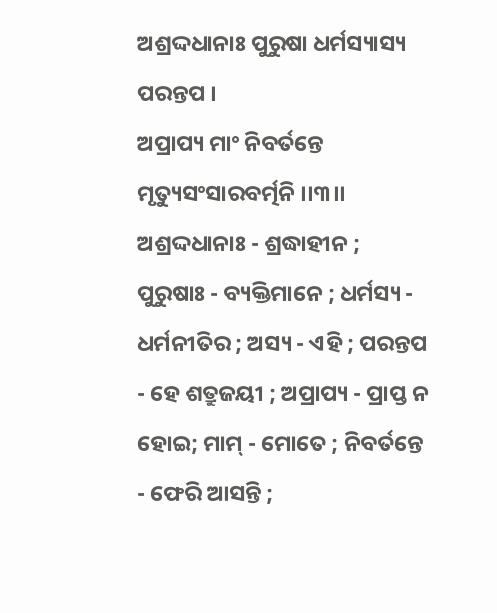ଅଶ୍ରଦ୍ଦଧାନାଃ ପୁରୁଷା ଧର୍ମସ୍ୟାସ୍ୟ ପରନ୍ତପ ।
ଅପ୍ରାପ୍ୟ ମାଂ ନିବର୍ତନ୍ତେ ମୃତ୍ୟୁସଂସାରବର୍ତ୍ମନି ।।୩।।
ଅଶ୍ରଦ୍ଦଧାନାଃ - ଶ୍ରଦ୍ଧାହୀନ ; ପୁରୁଷାଃ - ବ୍ୟକ୍ତିମାନେ ; ଧର୍ମସ୍ୟ - ଧର୍ମନୀତିର ; ଅସ୍ୟ - ଏହି ; ପରନ୍ତପ - ହେ ଶତ୍ରୁଜୟୀ ; ଅପ୍ରାପ୍ୟ - ପ୍ରାପ୍ତ ନ ହୋଇ; ମାମ୍ - ମୋତେ ; ନିବର୍ତନ୍ତେ - ଫେରି ଆସନ୍ତି ;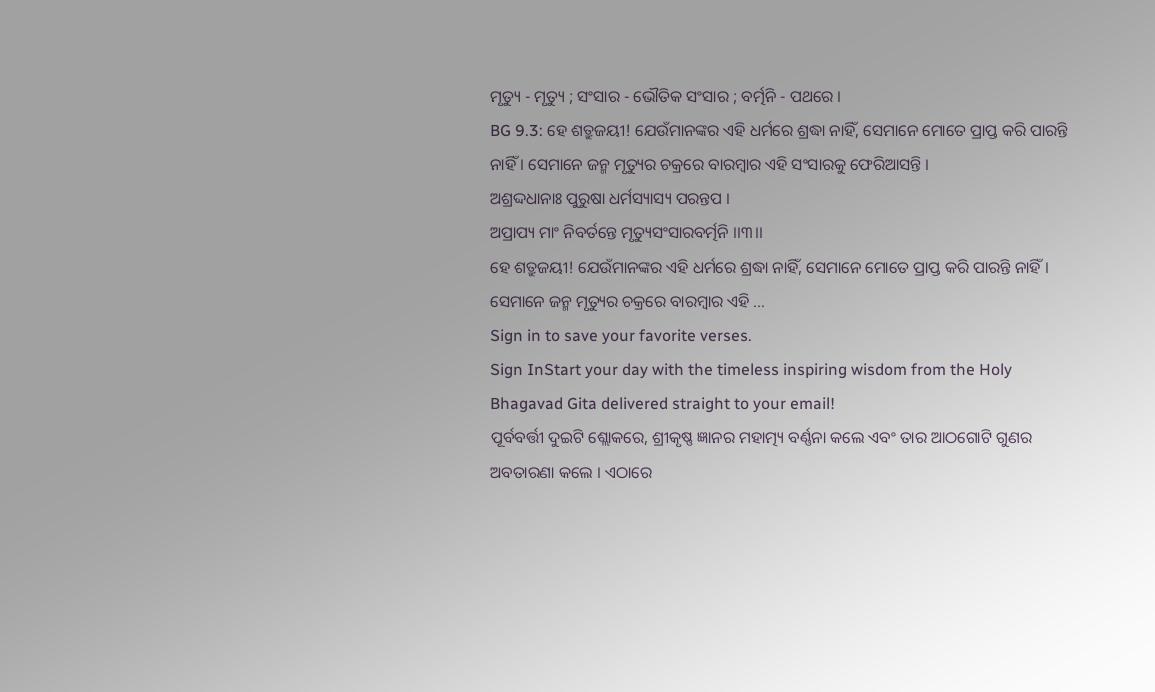ମୃତ୍ୟୁ - ମୃତ୍ୟୁ ; ସଂସାର - ଭୌତିକ ସଂସାର ; ବର୍ତ୍ମନି - ପଥରେ ।
BG 9.3: ହେ ଶତ୍ରୁଜୟୀ! ଯେଉଁମାନଙ୍କର ଏହି ଧର୍ମରେ ଶ୍ରଦ୍ଧା ନାହିଁ, ସେମାନେ ମୋତେ ପ୍ରାପ୍ତ କରି ପାରନ୍ତି ନାହିଁ । ସେମାନେ ଜନ୍ମ ମୃତ୍ୟୁର ଚକ୍ରରେ ବାରମ୍ବାର ଏହି ସଂସାରକୁ ଫେରିଆସନ୍ତି ।
ଅଶ୍ରଦ୍ଦଧାନାଃ ପୁରୁଷା ଧର୍ମସ୍ୟାସ୍ୟ ପରନ୍ତପ ।
ଅପ୍ରାପ୍ୟ ମାଂ ନିବର୍ତନ୍ତେ ମୃତ୍ୟୁସଂସାରବର୍ତ୍ମନି ।।୩।।
ହେ ଶତ୍ରୁଜୟୀ! ଯେଉଁମାନଙ୍କର ଏହି ଧର୍ମରେ ଶ୍ରଦ୍ଧା ନାହିଁ, ସେମାନେ ମୋତେ ପ୍ରାପ୍ତ କରି ପାରନ୍ତି ନାହିଁ । ସେମାନେ ଜନ୍ମ ମୃତ୍ୟୁର ଚକ୍ରରେ ବାରମ୍ବାର ଏହି …
Sign in to save your favorite verses.
Sign InStart your day with the timeless inspiring wisdom from the Holy Bhagavad Gita delivered straight to your email!
ପୂର୍ବବର୍ତ୍ତୀ ଦୁଇଟି ଶ୍ଲୋକରେ, ଶ୍ରୀକୃଷ୍ଣ ଜ୍ଞାନର ମହାତ୍ମ୍ୟ ବର୍ଣ୍ଣନା କଲେ ଏବଂ ତାର ଆଠଗୋଟି ଗୁଣର ଅବତାରଣା କଲେ । ଏଠାରେ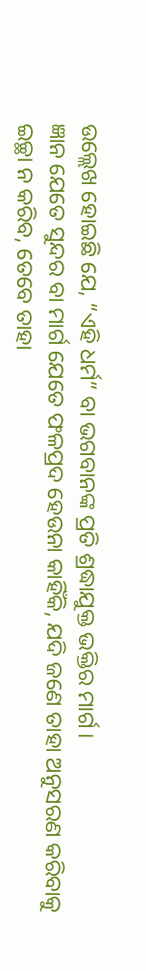ଉଲ୍ଲେଖ ହୋଇଛି ଯେ, “ଏହି ଧର୍ମ” ବା ଭଗବାନଙ୍କ ପ୍ରତି ଶ୍ରଦ୍ଧାଯୁକ୍ତ ଭକ୍ତିର ମାର୍ଗ ।
ଜ୍ଞାନ ଯେତେ ସୁନ୍ଦର ବା ମାର୍ଗ ଯେତେ ଫଳପ୍ରଦ ହେଉନା କାହିଁକି, ଯଦି ଜଣେ ତାହା ଅନୁସରଣ କରିବାକୁ ଇଚ୍ଛା ନ କରିବ, ତେବେ ତାହା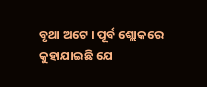ବୃଥା ଅଟେ । ପୂର୍ବ ଶ୍ଲୋକରେ କୁହାଯାଇଛି ଯେ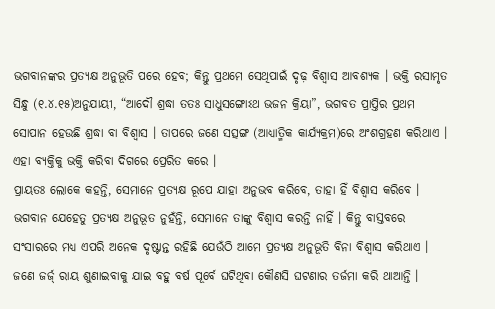ଭଗବାନଙ୍କର ପ୍ରତ୍ୟକ୍ଷ ଅନୁଭୂତି ପରେ ହେବ; କିନ୍ତୁ ପ୍ରଥମେ ସେଥିପାଇଁ ଦୃଢ଼ ବିଶ୍ୱାସ ଆବଶ୍ୟକ । ଭକ୍ତି ରସାମୃତ ସିନ୍ଧୁ (୧.୪.୧୫)ଅନୁଯାୟୀ, “ଆଦୌ ଶ୍ରଦ୍ଧା ତତଃ ସାଧୁସଙ୍ଗୋଽଥ ଭଜନ କ୍ରିୟା”, ଭଗବତ ପ୍ରାପ୍ତିର ପ୍ରଥମ ସୋପାନ ହେଉଛି ଶ୍ରଦ୍ଧା ବା ବିଶ୍ୱାସ । ତାପରେ ଜଣେ ସତ୍ସଙ୍ଗ (ଆଧ୍ୟାତ୍ମିକ କାର୍ଯ୍ୟକ୍ରମ)ରେ ଅଂଶଗ୍ରହଣ କରିଥାଏ । ଏହା ବ୍ୟକ୍ତିକୁ ଭକ୍ତି କରିବା ଦିଗରେ ପ୍ରେରିତ କରେ ।
ପ୍ରାୟତଃ ଲୋକେ କହନ୍ତି, ସେମାନେ ପ୍ରତ୍ୟକ୍ଷ ରୂପେ ଯାହା ଅନୁଭବ କରିବେ, ତାହା ହିଁ ବିଶ୍ୱାସ କରିବେ । ଭଗବାନ ଯେହେତୁ ପ୍ରତ୍ୟକ୍ଷ ଅନୁଭୂତ ନୁହଁନ୍ତି, ସେମାନେ ତାଙ୍କୁ ବିଶ୍ୱାସ କରନ୍ତି ନାହିଁ । କିନ୍ତୁ ବାସ୍ତବରେ ସଂସାରରେ ମଧ୍ୟ ଏପରି ଅନେକ ଦୃଷ୍ଟାନ୍ତ ରହିଛି ଯେଉଁଠି ଆମେ ପ୍ରତ୍ୟକ୍ଷ ଅନୁଭୂତି ବିନା ବିଶ୍ୱାସ କରିଥାଏ । ଜଣେ ଜର୍ଜ୍ ରାୟ ଶୁଣାଇବାକୁ ଯାଇ ବହୁ ବର୍ଷ ପୂର୍ବେ ଘଟିଥିବା କୌଣସି ଘଟଣାର ତର୍ଜମା କରି ଥାଆନ୍ତି ।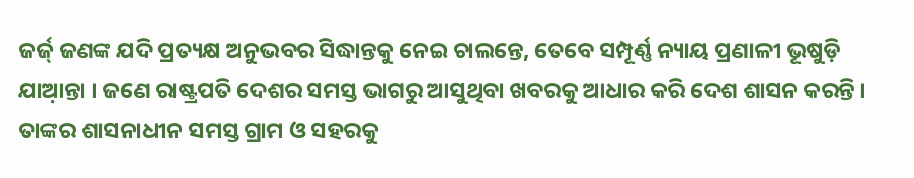ଜର୍ଜ୍ ଜଣଙ୍କ ଯଦି ପ୍ରତ୍ୟକ୍ଷ ଅନୁଭବର ସିଦ୍ଧାନ୍ତକୁ ନେଇ ଚାଲନ୍ତେ, ତେବେ ସମ୍ପୂର୍ଣ୍ଣ ନ୍ୟାୟ ପ୍ରଣାଳୀ ଭୂଷୁଡ଼ି ଯାଆ଼ନ୍ତା । ଜଣେ ରାଷ୍ଟ୍ରପତି ଦେଶର ସମସ୍ତ ଭାଗରୁ ଆସୁଥିବା ଖବରକୁ ଆଧାର କରି ଦେଶ ଶାସନ କରନ୍ତି । ତାଙ୍କର ଶାସନାଧୀନ ସମସ୍ତ ଗ୍ରାମ ଓ ସହରକୁ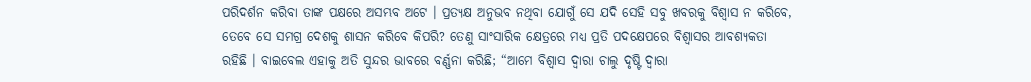ପରିଦର୍ଶନ କରିବା ତାଙ୍କ ପକ୍ଷରେ ଅସମ୍ଭବ ଅଟେ । ପ୍ରତ୍ୟକ୍ଷ ଅନୁଭବ ନଥିବା ଯୋଗୁଁ ସେ ଯଦି ସେହି ସବୁ ଖବରକୁ ବିଶ୍ୱାସ ନ କରିବେ, ତେବେ ସେ ସମଗ୍ର ଦେଶକୁ ଶାସନ କରିବେ କିପରି? ତେଣୁ ସାଂସାରିକ କ୍ଷେତ୍ରରେ ମଧ୍ୟ ପ୍ରତି ପଦକ୍ଷେପରେ ବିଶ୍ୱାସର ଆବଶ୍ୟକତା ରହିଛି । ବାଇବେଲ ଏହାକୁ ଅତି ସୁନ୍ଦର ଭାବରେ ବର୍ଣ୍ଣନା କରିଛି; “ଆମେ ବିଶ୍ୱାସ ଦ୍ୱାରା ଚାଲୁ ଦୃଷ୍ଟି ଦ୍ୱାରା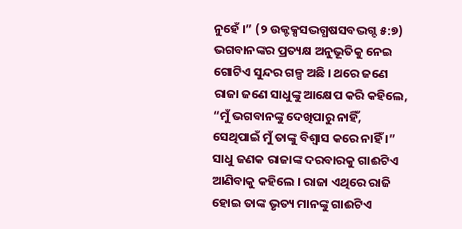ନୁହେଁ ।” (୨ ଉକ୍ଟକ୍ସସଦ୍ଭଗ୍ଧଷସବଦ୍ଭଗ୍ଦ ୫:୭)
ଭଗବାନଙ୍କର ପ୍ରତ୍ୟକ୍ଷ ଅନୁଭୂତିକୁ ନେଇ ଗୋଟିଏ ସୁନ୍ଦର ଗଳ୍ପ ଅଛି । ଥରେ ଜଣେ ରାଜା ଜଣେ ସାଧୁଙ୍କୁ ଆକ୍ଷେପ କରି କହିଲେ, “ମୁଁ ଭଗବାନଙ୍କୁ ଦେଖିପାରୁ ନାହିଁ, ସେଥିପାଇଁ ମୁଁ ତାଙ୍କୁ ବିଶ୍ୱାସ କରେ ନାହିଁ ।” ସାଧୁ ଜଣକ ରାଜାଙ୍କ ଦରବାରକୁ ଗାଈଟିଏ ଆଣିବାକୁ କହିଲେ । ରାଜା ଏଥିରେ ରାଜି ହୋଇ ତାଙ୍କ ଭୃତ୍ୟ ମାନଙ୍କୁ ଗାଈଟିଏ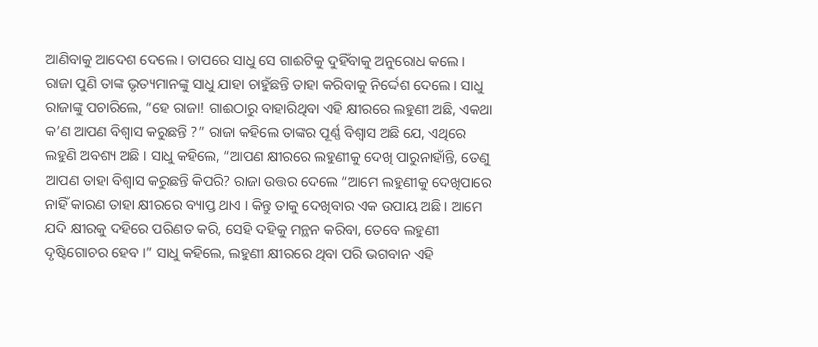ଆଣିବାକୁ ଆଦେଶ ଦେଲେ । ତାପରେ ସାଧୁ ସେ ଗାଈଟିକୁ ଦୁହିଁବାକୁ ଅନୁରୋଧ କଲେ । ରାଜା ପୁଣି ତାଙ୍କ ଭୃତ୍ୟମାନଙ୍କୁ ସାଧୁ ଯାହା ଚାହୁଁଛନ୍ତି ତାହା କରିବାକୁ ନିର୍ଦ୍ଦେଶ ଦେଲେ । ସାଧୁ ରାଜାଙ୍କୁ ପଚାରିଲେ, “ହେ ରାଜା! ଗାଈଠାରୁ ବାହାରିଥିବା ଏହି କ୍ଷୀରରେ ଲହୁଣୀ ଅଛି, ଏକଥା କ’ଣ ଆପଣ ବିଶ୍ୱାସ କରୁଛନ୍ତି ?” ରାଜା କହିଲେ ତାଙ୍କର ପୂର୍ଣ୍ଣ ବିଶ୍ୱାସ ଅଛି ଯେ, ଏଥିରେ ଲହୁଣି ଅବଶ୍ୟ ଅଛି । ସାଧୁ କହିଲେ, “ଆପଣ କ୍ଷୀରରେ ଲହୁଣୀକୁ ଦେଖି ପାରୁନାହାଁନ୍ତି, ତେଣୁ ଆପଣ ତାହା ବିଶ୍ୱାସ କରୁଛନ୍ତି କିପରି? ରାଜା ଉତ୍ତର ଦେଲେ “ଆମେ ଲହୁଣୀକୁ ଦେଖିପାରେ ନାହିଁ କାରଣ ତାହା କ୍ଷୀରରେ ବ୍ୟାପ୍ତ ଥାଏ । କିନ୍ତୁ ତାକୁ ଦେଖିବାର ଏକ ଉପାୟ ଅଛି । ଆମେ ଯଦି କ୍ଷୀରକୁ ଦହିରେ ପରିଣତ କରି, ସେହି ଦହିକୁ ମନ୍ଥନ କରିବା, ତେବେ ଲହୁଣୀ ଦୃଷ୍ଟିଗୋଚର ହେବ ।” ସାଧୁ କହିଲେ, ଲହୁଣୀ କ୍ଷୀରରେ ଥିବା ପରି ଭଗବାନ ଏହି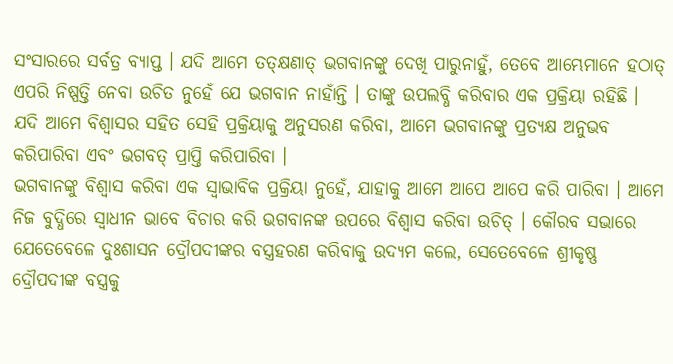ସଂସାରରେ ସର୍ବତ୍ର ବ୍ୟାପ୍ତ । ଯଦି ଆମେ ତତ୍କ୍ଷଣାତ୍ ଭଗବାନଙ୍କୁ ଦେଖି ପାରୁନାହୁଁ, ତେବେ ଆମ୍ଭେମାନେ ହଠାତ୍ ଏପରି ନିଷ୍ପତ୍ତି ନେବା ଉଚିତ ନୁହେଁ ଯେ ଭଗବାନ ନାହାଁନ୍ତି । ତାଙ୍କୁ ଉପଲବ୍ଧି କରିବାର ଏକ ପ୍ରକ୍ରିୟା ରହିଛି । ଯଦି ଆମେ ବିଶ୍ୱାସର ସହିତ ସେହି ପ୍ରକ୍ରିୟାକୁ ଅନୁସରଣ କରିବା, ଆମେ ଭଗବାନଙ୍କୁ ପ୍ରତ୍ୟକ୍ଷ ଅନୁଭବ କରିପାରିବା ଏବଂ ଭଗବତ୍ ପ୍ରାପ୍ତି କରିପାରିବା ।
ଭଗବାନଙ୍କୁ ବିଶ୍ୱାସ କରିବା ଏକ ସ୍ୱାଭାବିକ ପ୍ରକ୍ରିୟା ନୁହେଁ, ଯାହାକୁ ଆମେ ଆପେ ଆପେ କରି ପାରିବା । ଆମେ ନିଜ ବୁଦ୍ଧିରେ ସ୍ୱାଧୀନ ଭାବେ ବିଚାର କରି ଭଗବାନଙ୍କ ଉପରେ ବିଶ୍ୱାସ କରିବା ଉଚିତ୍ । କୌରବ ସଭାରେ ଯେତେବେଳେ ଦୁଃଶାସନ ଦ୍ରୌପଦୀଙ୍କର ବସ୍ତ୍ରହରଣ କରିବାକୁ ଉଦ୍ୟମ କଲେ, ସେତେବେଳେ ଶ୍ରୀକୃଷ୍ଣ ଦ୍ରୌପଦୀଙ୍କ ବସ୍ତ୍ରକୁ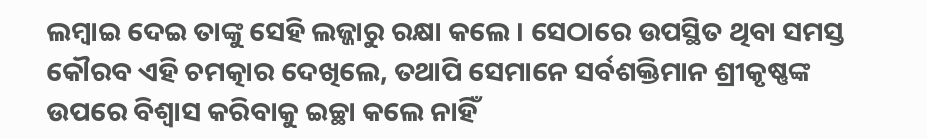ଲମ୍ବାଇ ଦେଇ ତାଙ୍କୁ ସେହି ଲଜ୍ଜାରୁ ରକ୍ଷା କଲେ । ସେଠାରେ ଉପସ୍ଥିତ ଥିବା ସମସ୍ତ କୌରବ ଏହି ଚମତ୍କାର ଦେଖିଲେ, ତଥାପି ସେମାନେ ସର୍ବଶକ୍ତିମାନ ଶ୍ରୀକୃଷ୍ଣଙ୍କ ଉପରେ ବିଶ୍ୱାସ କରିବାକୁ ଇଚ୍ଛା କଲେ ନାହିଁ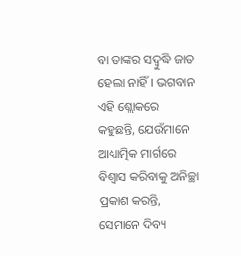ବା ତାଙ୍କର ସଦ୍ବୁଦ୍ଧି ଜାତ ହେଲା ନାହିଁ । ଭଗବାନ ଏହି ଶ୍ଲୋକରେ କହୁଛନ୍ତି, ଯେଉଁମାନେ ଆଧ୍ୟାତ୍ମିକ ମାର୍ଗରେ ବିଶ୍ୱାସ କରିବାକୁ ଅନିଚ୍ଛା ପ୍ରକାଶ କରନ୍ତି, ସେମାନେ ଦିବ୍ୟ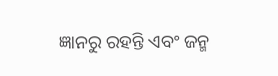ଜ୍ଞାନରୁ ରହନ୍ତି ଏବଂ ଜନ୍ମ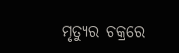ମୃତ୍ୟୁର ଚକ୍ରରେ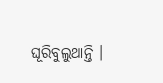ଘୂରିବୁଲୁଥାନ୍ତି ।